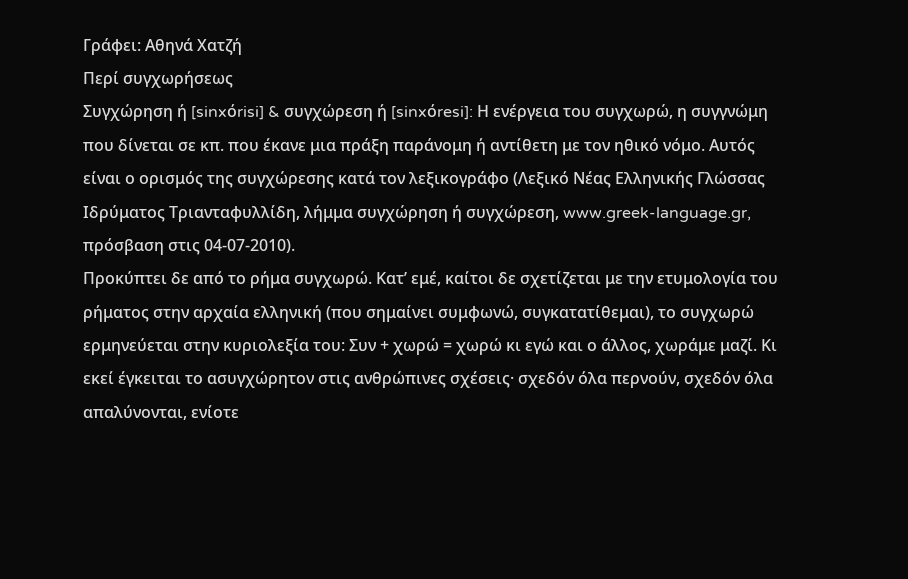Γράφει: Αθηνά Χατζή
Περί συγχωρήσεως
Συγχώρηση ή [sinxόrisi] & συγχώρεση ή [sinxόresi]: Η ενέργεια του συγχωρώ, η συγγνώμη που δίνεται σε κπ. που έκανε μια πράξη παράνομη ή αντίθετη με τον ηθικό νόμο. Αυτός είναι ο ορισμός της συγχώρεσης κατά τον λεξικογράφο (Λεξικό Νέας Ελληνικής Γλώσσας Ιδρύματος Τριανταφυλλίδη, λήμμα συγχώρηση ή συγχώρεση, www.greek-language.gr, πρόσβαση στις 04-07-2010).
Προκύπτει δε από το ρήμα συγχωρώ. Κατ’ εμέ, καίτοι δε σχετίζεται με την ετυμολογία του ρήματος στην αρχαία ελληνική (που σημαίνει συμφωνώ, συγκατατίθεμαι), το συγχωρώ ερμηνεύεται στην κυριολεξία του: Συν + χωρώ = χωρώ κι εγώ και ο άλλος, χωράμε μαζί. Κι εκεί έγκειται το ασυγχώρητον στις ανθρώπινες σχέσεις· σχεδόν όλα περνούν, σχεδόν όλα απαλύνονται, ενίοτε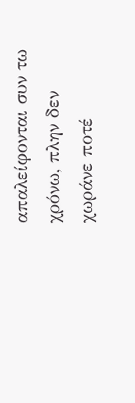απαλείφονται συν τω χρόνω, πλην δεν χωράνε ποτέ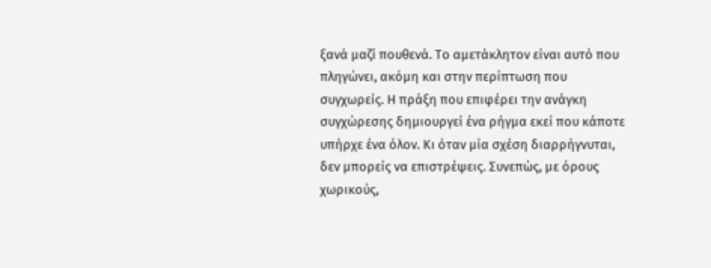ξανά μαζί πουθενά. Το αμετάκλητον είναι αυτό που πληγώνει, ακόμη και στην περίπτωση που συγχωρείς. Η πράξη που επιφέρει την ανάγκη συγχώρεσης δημιουργεί ένα ρήγμα εκεί που κάποτε υπήρχε ένα όλον. Κι όταν μία σχέση διαρρήγνυται, δεν μπορείς να επιστρέψεις. Συνεπώς, με όρους χωρικούς,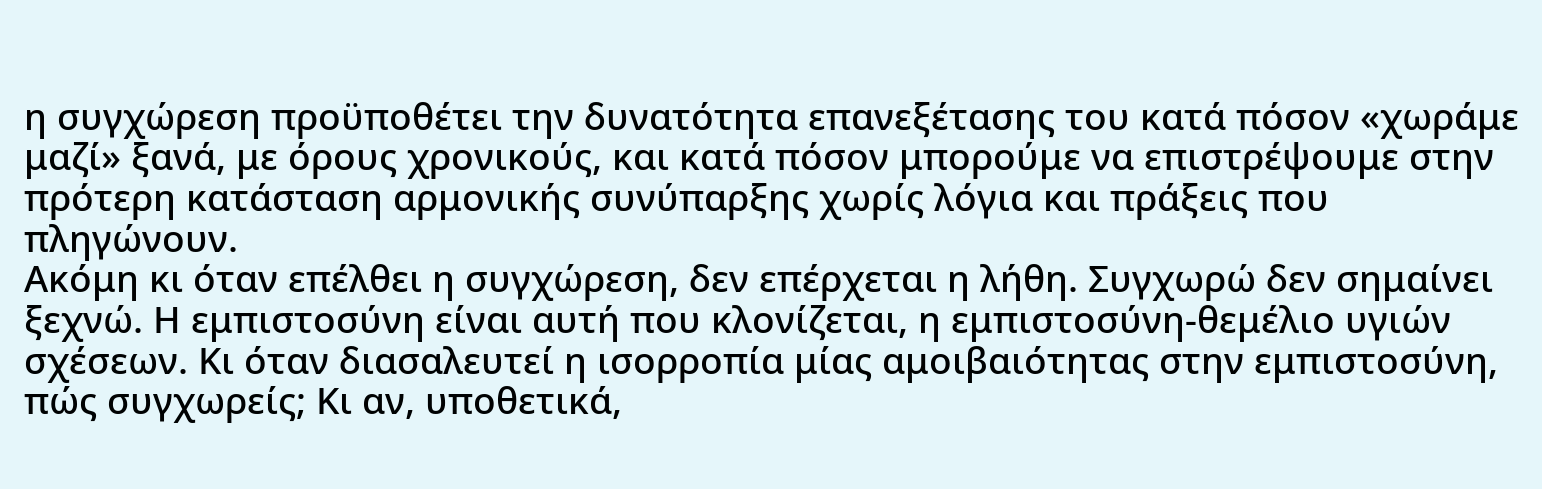η συγχώρεση προϋποθέτει την δυνατότητα επανεξέτασης του κατά πόσον «χωράμε μαζί» ξανά, με όρους χρονικούς, και κατά πόσον μπορούμε να επιστρέψουμε στην πρότερη κατάσταση αρμονικής συνύπαρξης χωρίς λόγια και πράξεις που πληγώνουν.
Ακόμη κι όταν επέλθει η συγχώρεση, δεν επέρχεται η λήθη. Συγχωρώ δεν σημαίνει ξεχνώ. Η εμπιστοσύνη είναι αυτή που κλονίζεται, η εμπιστοσύνη-θεμέλιο υγιών σχέσεων. Κι όταν διασαλευτεί η ισορροπία μίας αμοιβαιότητας στην εμπιστοσύνη, πώς συγχωρείς; Κι αν, υποθετικά,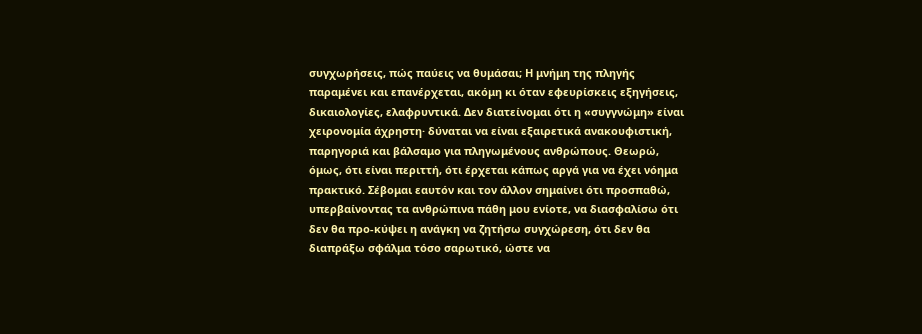συγχωρήσεις, πώς παύεις να θυμάσαι; Η μνήμη της πληγής παραμένει και επανέρχεται, ακόμη κι όταν εφευρίσκεις εξηγήσεις, δικαιολογίες, ελαφρυντικά. Δεν διατείνομαι ότι η «συγγνώμη» είναι χειρονομία άχρηστη· δύναται να είναι εξαιρετικά ανακουφιστική, παρηγοριά και βάλσαμο για πληγωμένους ανθρώπους. Θεωρώ, όμως, ότι είναι περιττή, ότι έρχεται κάπως αργά για να έχει νόημα πρακτικό. Σέβομαι εαυτόν και τον άλλον σημαίνει ότι προσπαθώ, υπερβαίνοντας τα ανθρώπινα πάθη μου ενίοτε, να διασφαλίσω ότι δεν θα προ-κύψει η ανάγκη να ζητήσω συγχώρεση, ότι δεν θα διαπράξω σφάλμα τόσο σαρωτικό, ώστε να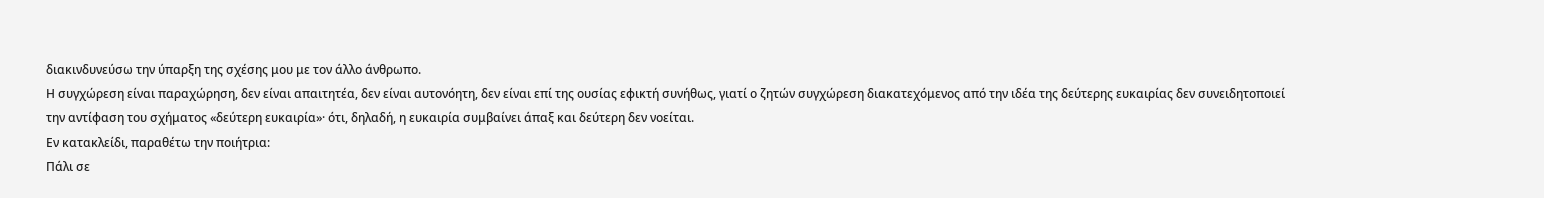διακινδυνεύσω την ύπαρξη της σχέσης μου με τον άλλο άνθρωπο.
Η συγχώρεση είναι παραχώρηση, δεν είναι απαιτητέα, δεν είναι αυτονόητη, δεν είναι επί της ουσίας εφικτή συνήθως, γιατί ο ζητών συγχώρεση διακατεχόμενος από την ιδέα της δεύτερης ευκαιρίας δεν συνειδητοποιεί την αντίφαση του σχήματος «δεύτερη ευκαιρία»· ότι, δηλαδή, η ευκαιρία συμβαίνει άπαξ και δεύτερη δεν νοείται.
Εν κατακλείδι, παραθέτω την ποιήτρια:
Πάλι σε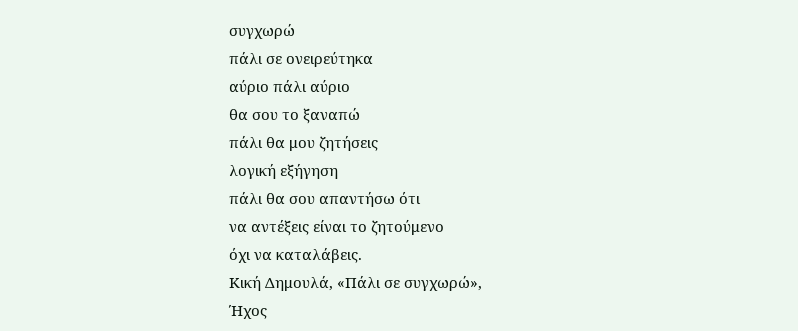συγχωρώ
πάλι σε ονειρεύτηκα
αύριο πάλι αύριο
θα σου το ξαναπώ
πάλι θα μου ζητήσεις
λογική εξήγηση
πάλι θα σου απαντήσω ότι
να αντέξεις είναι το ζητούμενο
όχι να καταλάβεις.
Κική Δημουλά, «Πάλι σε συγχωρώ»,
Ήχος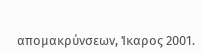απομακρύνσεων, Ίκαρος 2001.